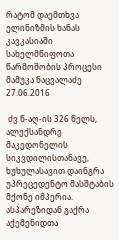რატომ დაემთხვა ელინიზმის ხანას კავკასიაში სახელმწიფოთა წარმოშობის პროცესი
მამუკა ნაცვალაძე
27.06.2016

 ძვ წ-აღ-ის 326 წელს, ალექსანდრე მაკედონელის სიკვდილისთანავე, ხუხულასავით დაინგრა უპრეცედენტო მასშტაბის მქონე იმპერია. ასპარეზიდან გაქრა აქემენიდთა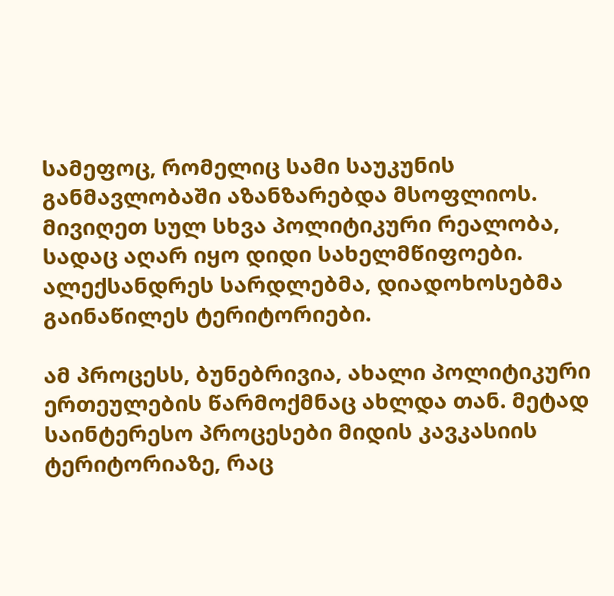სამეფოც, რომელიც სამი საუკუნის განმავლობაში აზანზარებდა მსოფლიოს. მივიღეთ სულ სხვა პოლიტიკური რეალობა, სადაც აღარ იყო დიდი სახელმწიფოები. ალექსანდრეს სარდლებმა, დიადოხოსებმა გაინაწილეს ტერიტორიები.

ამ პროცესს, ბუნებრივია, ახალი პოლიტიკური ერთეულების წარმოქმნაც ახლდა თან. მეტად საინტერესო პროცესები მიდის კავკასიის ტერიტორიაზე, რაც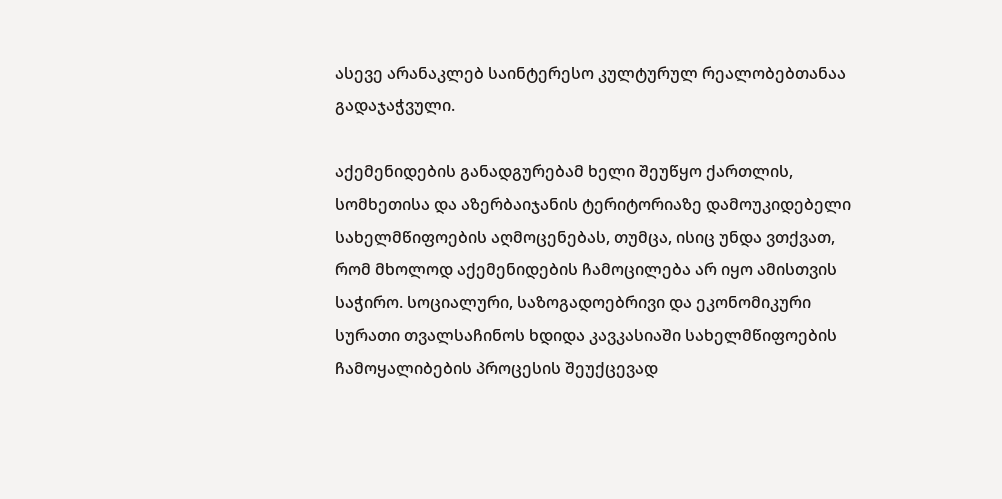ასევე არანაკლებ საინტერესო კულტურულ რეალობებთანაა გადაჯაჭვული.

აქემენიდების განადგურებამ ხელი შეუწყო ქართლის, სომხეთისა და აზერბაიჯანის ტერიტორიაზე დამოუკიდებელი სახელმწიფოების აღმოცენებას, თუმცა, ისიც უნდა ვთქვათ, რომ მხოლოდ აქემენიდების ჩამოცილება არ იყო ამისთვის საჭირო. სოციალური, საზოგადოებრივი და ეკონომიკური სურათი თვალსაჩინოს ხდიდა კავკასიაში სახელმწიფოების ჩამოყალიბების პროცესის შეუქცევად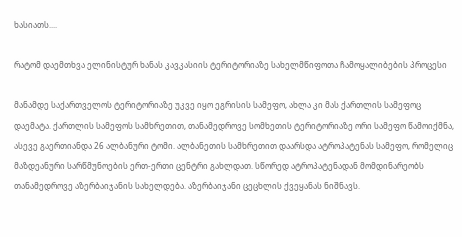ხასიათს....

რატომ დაემთხვა ელინისტურ ხანას კავკასიის ტერიტორიაზე სახელმწიფოთა ჩამოყალიბების პროცესი

მანამდე საქართველოს ტერიტორიაზე უკვე იყო ეგრისის სამეფო, ახლა კი მას ქართლის სამეფოც დაემატა. ქართლის სამეფოს სამხრეთით, თანამედროვე სომხეთის ტერიტორიაზე ორი სამეფო წამოიქმნა, ასევე გაერთიანდა 26 ალბანური ტომი. ალბანეთის სამხრეთით დაარსდა ატროპატენას სამეფო, რომელიც მაზდეანური სარწმუნოების ერთ-ერთი ცენტრი გახლდათ. სწორედ ატროპატენადან მომდინარეობს თანამედროვე აზერბაიჯანის სახელდება. აზერბაიჯანი ცეცხლის ქვეყანას ნიშნავს.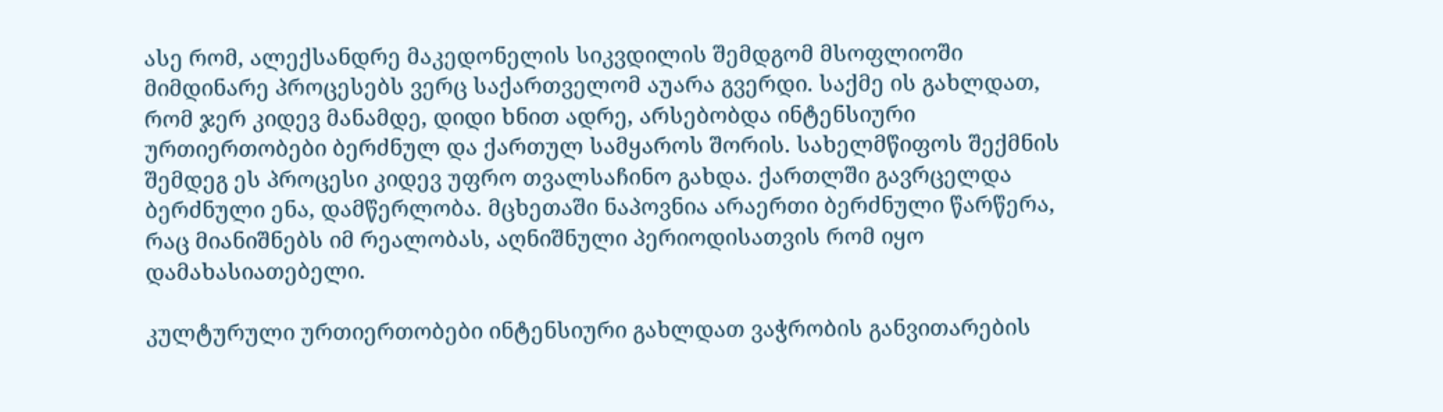ასე რომ, ალექსანდრე მაკედონელის სიკვდილის შემდგომ მსოფლიოში მიმდინარე პროცესებს ვერც საქართველომ აუარა გვერდი. საქმე ის გახლდათ, რომ ჯერ კიდევ მანამდე, დიდი ხნით ადრე, არსებობდა ინტენსიური ურთიერთობები ბერძნულ და ქართულ სამყაროს შორის. სახელმწიფოს შექმნის შემდეგ ეს პროცესი კიდევ უფრო თვალსაჩინო გახდა. ქართლში გავრცელდა ბერძნული ენა, დამწერლობა. მცხეთაში ნაპოვნია არაერთი ბერძნული წარწერა, რაც მიანიშნებს იმ რეალობას, აღნიშნული პერიოდისათვის რომ იყო დამახასიათებელი.

კულტურული ურთიერთობები ინტენსიური გახლდათ ვაჭრობის განვითარების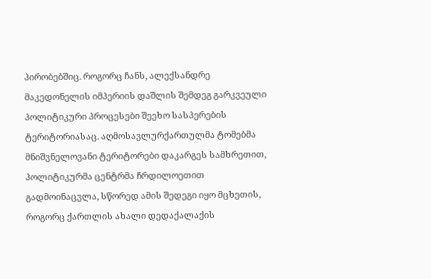პირობებშიც. როგორც ჩანს, ალექსანდრე მაკედონელის იმპერიის დაშლის შემდეგ გარკვეული პოლიტიკური პროცესები შეეხო სასპერების ტერიტორიასაც. აღმოსავლურქართულმა ტომებმა მნიშვნელოვანი ტერიტორები დაკარგეს სამხრეთით, პოლიტიკურმა ცენტრმა ჩრდილოეთით გადმოინაცვლა, სწორედ ამის შედეგი იყო მცხეთის, როგორც ქართლის ახალი დედაქალაქის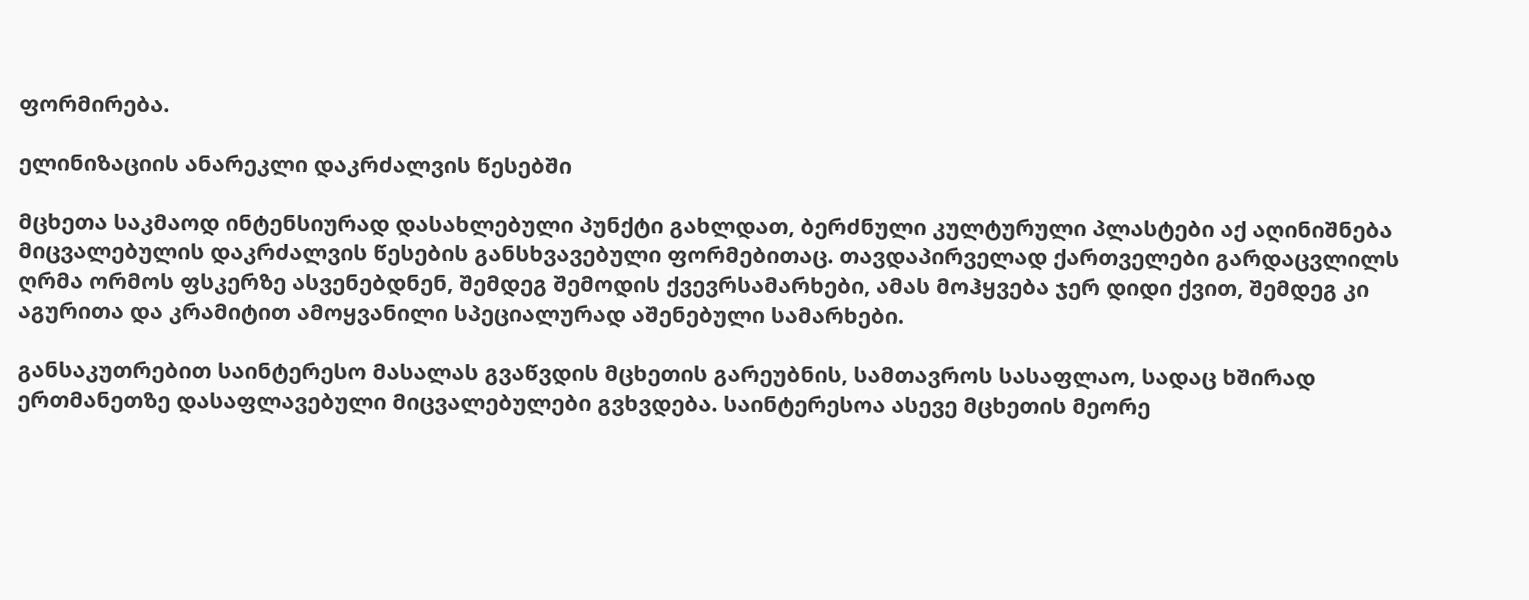ფორმირება.

ელინიზაციის ანარეკლი დაკრძალვის წესებში

მცხეთა საკმაოდ ინტენსიურად დასახლებული პუნქტი გახლდათ, ბერძნული კულტურული პლასტები აქ აღინიშნება მიცვალებულის დაკრძალვის წესების განსხვავებული ფორმებითაც. თავდაპირველად ქართველები გარდაცვლილს ღრმა ორმოს ფსკერზე ასვენებდნენ, შემდეგ შემოდის ქვევრსამარხები, ამას მოჰყვება ჯერ დიდი ქვით, შემდეგ კი აგურითა და კრამიტით ამოყვანილი სპეციალურად აშენებული სამარხები.

განსაკუთრებით საინტერესო მასალას გვაწვდის მცხეთის გარეუბნის, სამთავროს სასაფლაო, სადაც ხშირად ერთმანეთზე დასაფლავებული მიცვალებულები გვხვდება. საინტერესოა ასევე მცხეთის მეორე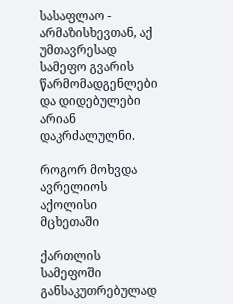სასაფლაო - არმაზისხევთან, აქ უმთავრესად სამეფო გვარის წარმომადგენლები და დიდებულები არიან დაკრძალულნი.

როგორ მოხვდა ავრელიოს აქოლისი მცხეთაში

ქართლის სამეფოში განსაკუთრებულად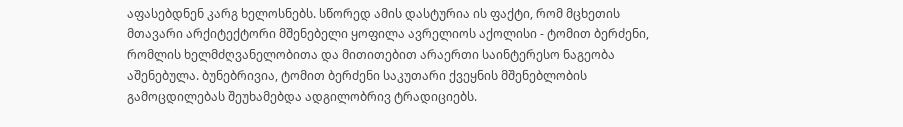აფასებდნენ კარგ ხელოსნებს. სწორედ ამის დასტურია ის ფაქტი, რომ მცხეთის მთავარი არქიტექტორი მშენებელი ყოფილა ავრელიოს აქოლისი - ტომით ბერძენი, რომლის ხელმძღვანელობითა და მითითებით არაერთი საინტერესო ნაგეობა აშენებულა. ბუნებრივია, ტომით ბერძენი საკუთარი ქვეყნის მშენებლობის გამოცდილებას შეუხამებდა ადგილობრივ ტრადიციებს.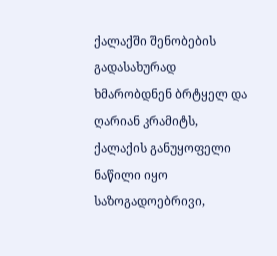ქალაქში შენობების გადასახურად ხმარობდნენ ბრტყელ და ღარიან კრამიტს, ქალაქის განუყოფელი ნაწილი იყო საზოგადოებრივი,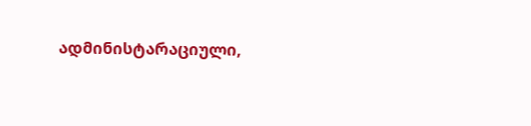ადმინისტარაციული,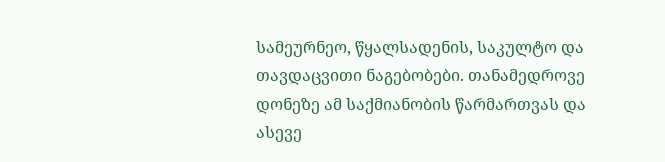სამეურნეო, წყალსადენის, საკულტო და თავდაცვითი ნაგებობები. თანამედროვე დონეზე ამ საქმიანობის წარმართვას და ასევე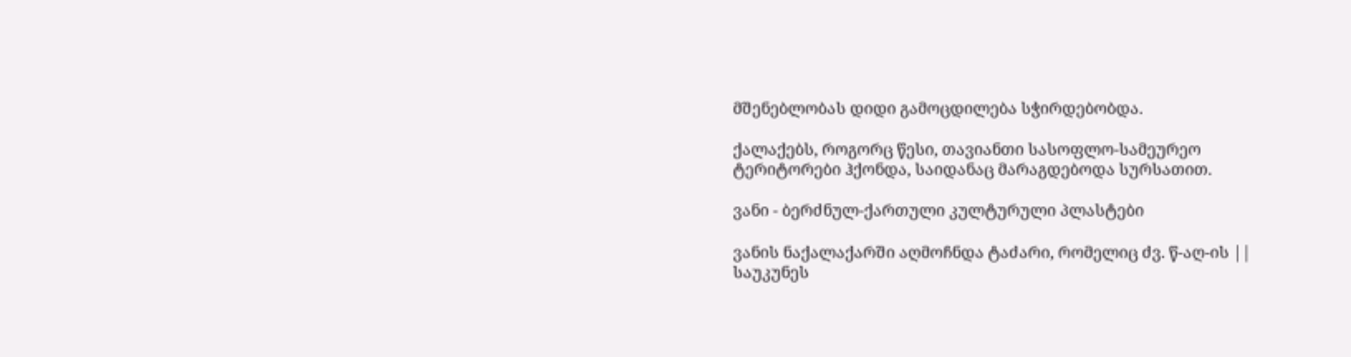მშენებლობას დიდი გამოცდილება სჭირდებობდა.

ქალაქებს, როგორც წესი, თავიანთი სასოფლო-სამეურეო ტერიტორები ჰქონდა, საიდანაც მარაგდებოდა სურსათით.

ვანი - ბერძნულ-ქართული კულტურული პლასტები

ვანის ნაქალაქარში აღმოჩნდა ტაძარი, რომელიც ძვ. წ-აღ-ის || საუკუნეს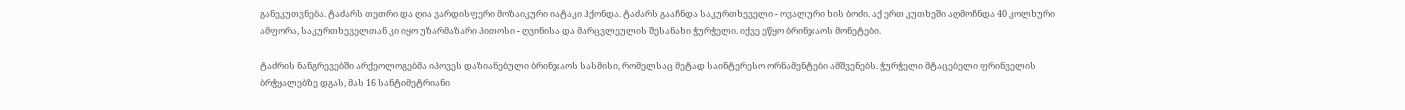განეკუთვნება. ტაძარს თეთრი და ღია ვარდისფერი მოზაიკური იატაკი ჰქონდა. ტაძარს გააჩნდა საკურთხეველი - ოვალური ხის ბოძი. აქ ერთ კუთხეში აღმოჩნდა 40 კოლხური ამფორა, საკურთხეველთან კი იყო უზარმაზარი პითოსი - ღვინისა და მარცვლეულის შესანახი ჭურჭელი. იქვე ეწყო ბრინჯაოს მონეტები.

ტაძრის ნანგრევებში არქეოლოგებმა იპოვეს დაზიანებული ბრინჯაოს სასმისი, რომელსაც მეტად საინტერესო ორნამენტები ამშვენებს. ჭურჭელი მტაცებელი ფრინველის ბრჭყალებზე დგას, მას 16 სანტიმეტრიანი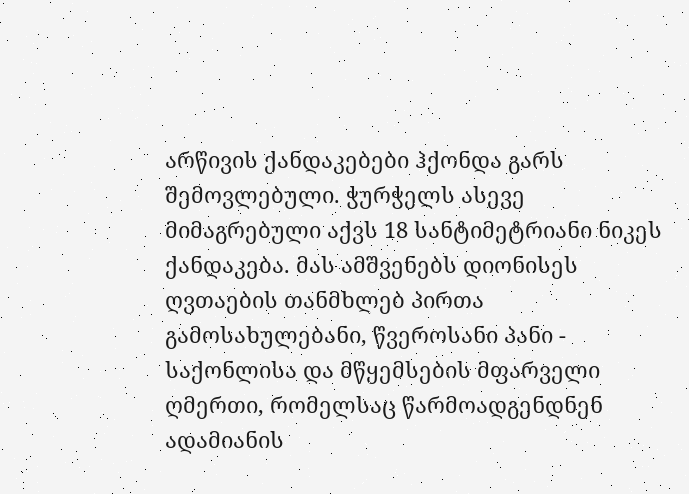არწივის ქანდაკებები ჰქონდა გარს შემოვლებული. ჭურჭელს ასევე მიმაგრებული აქვს 18 სანტიმეტრიანი ნიკეს ქანდაკება. მას ამშვენებს დიონისეს ღვთაების თანმხლებ პირთა გამოსახულებანი, წვეროსანი პანი - საქონლისა და მწყემსების მფარველი ღმერთი, რომელსაც წარმოადგენდნენ ადამიანის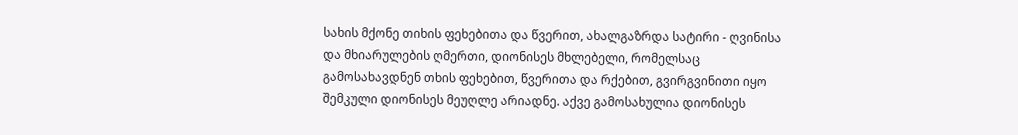სახის მქონე თიხის ფეხებითა და წვერით, ახალგაზრდა სატირი - ღვინისა და მხიარულების ღმერთი, დიონისეს მხლებელი, რომელსაც გამოსახავდნენ თხის ფეხებით, წვერითა და რქებით, გვირგვინითი იყო შემკული დიონისეს მეუღლე არიადნე. აქვე გამოსახულია დიონისეს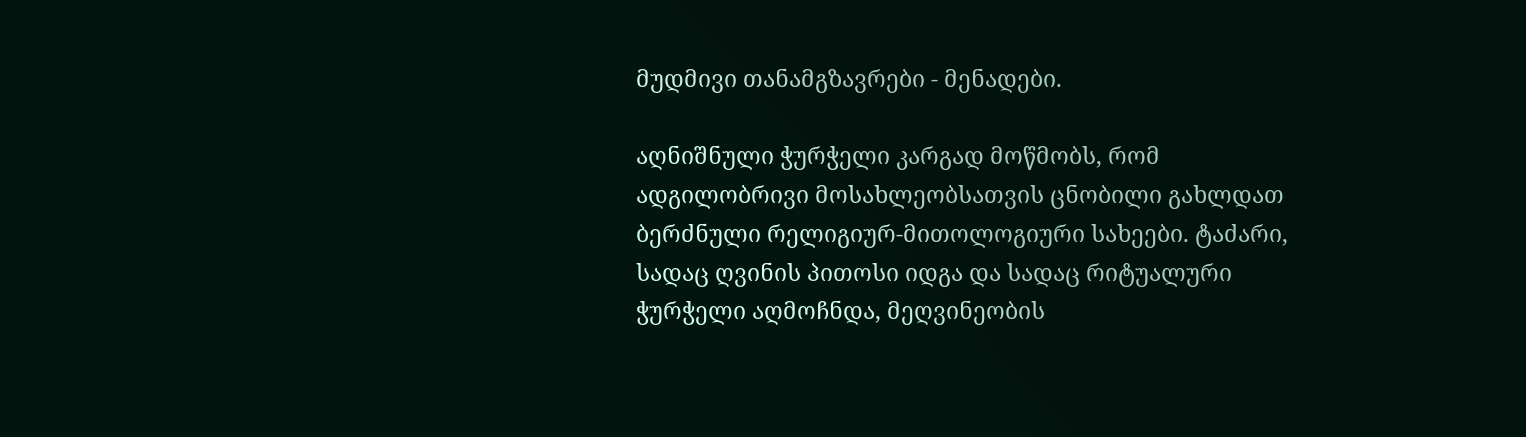მუდმივი თანამგზავრები - მენადები.

აღნიშნული ჭურჭელი კარგად მოწმობს, რომ ადგილობრივი მოსახლეობსათვის ცნობილი გახლდათ ბერძნული რელიგიურ-მითოლოგიური სახეები. ტაძარი, სადაც ღვინის პითოსი იდგა და სადაც რიტუალური ჭურჭელი აღმოჩნდა, მეღვინეობის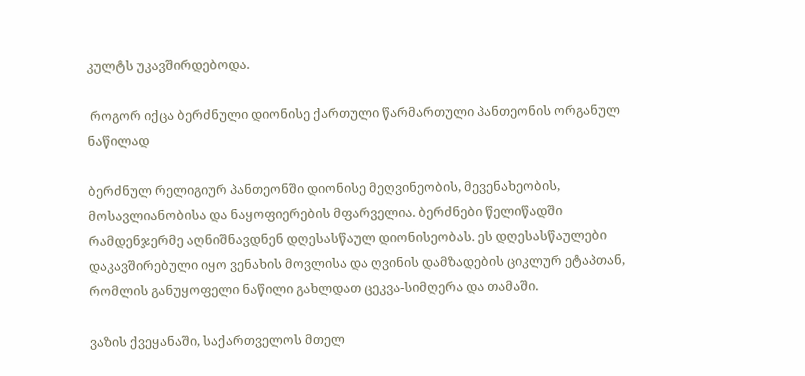კულტს უკავშირდებოდა.

 როგორ იქცა ბერძნული დიონისე ქართული წარმართული პანთეონის ორგანულ ნაწილად

ბერძნულ რელიგიურ პანთეონში დიონისე მეღვინეობის, მევენახეობის, მოსავლიანობისა და ნაყოფიერების მფარველია. ბერძნები წელიწადში რამდენჯერმე აღნიშნავდნენ დღესასწაულ დიონისეობას. ეს დღესასწაულები დაკავშირებული იყო ვენახის მოვლისა და ღვინის დამზადების ციკლურ ეტაპთან, რომლის განუყოფელი ნაწილი გახლდათ ცეკვა-სიმღერა და თამაში.

ვაზის ქვეყანაში, საქართველოს მთელ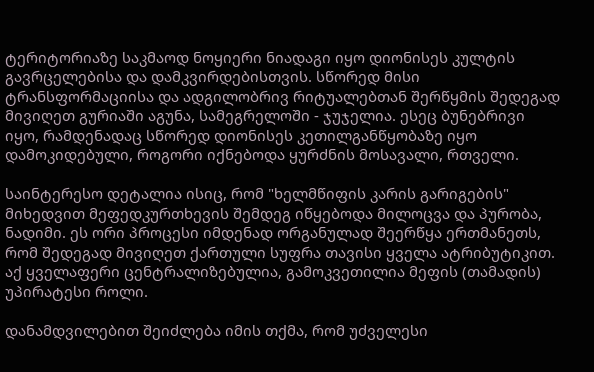ტერიტორიაზე საკმაოდ ნოყიერი ნიადაგი იყო დიონისეს კულტის გავრცელებისა და დამკვირდებისთვის. სწორედ მისი ტრანსფორმაციისა და ადგილობრივ რიტუალებთან შერწყმის შედეგად მივიღეთ გურიაში აგუნა, სამეგრელოში - ჯუჯელია. ესეც ბუნებრივი იყო, რამდენადაც სწორედ დიონისეს კეთილგანწყობაზე იყო დამოკიდებული, როგორი იქნებოდა ყურძნის მოსავალი, რთველი.

საინტერესო დეტალია ისიც, რომ "ხელმწიფის კარის გარიგების" მიხედვით მეფედკურთხევის შემდეგ იწყებოდა მილოცვა და პურობა, ნადიმი. ეს ორი პროცესი იმდენად ორგანულად შეერწყა ერთმანეთს, რომ შედეგად მივიღეთ ქართული სუფრა თავისი ყველა ატრიბუტიკით. აქ ყველაფერი ცენტრალიზებულია, გამოკვეთილია მეფის (თამადის) უპირატესი როლი.

დანამდვილებით შეიძლება იმის თქმა, რომ უძველესი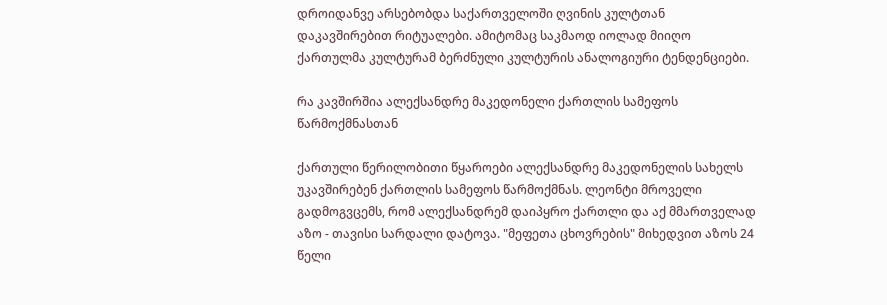დროიდანვე არსებობდა საქართველოში ღვინის კულტთან დაკავშირებით რიტუალები. ამიტომაც საკმაოდ იოლად მიიღო ქართულმა კულტურამ ბერძნული კულტურის ანალოგიური ტენდენციები.

რა კავშირშია ალექსანდრე მაკედონელი ქართლის სამეფოს წარმოქმნასთან

ქართული წერილობითი წყაროები ალექსანდრე მაკედონელის სახელს უკავშირებენ ქართლის სამეფოს წარმოქმნას. ლეონტი მროველი გადმოგვცემს, რომ ალექსანდრემ დაიპყრო ქართლი და აქ მმართველად აზო - თავისი სარდალი დატოვა. "მეფეთა ცხოვრების" მიხედვით აზოს 24 წელი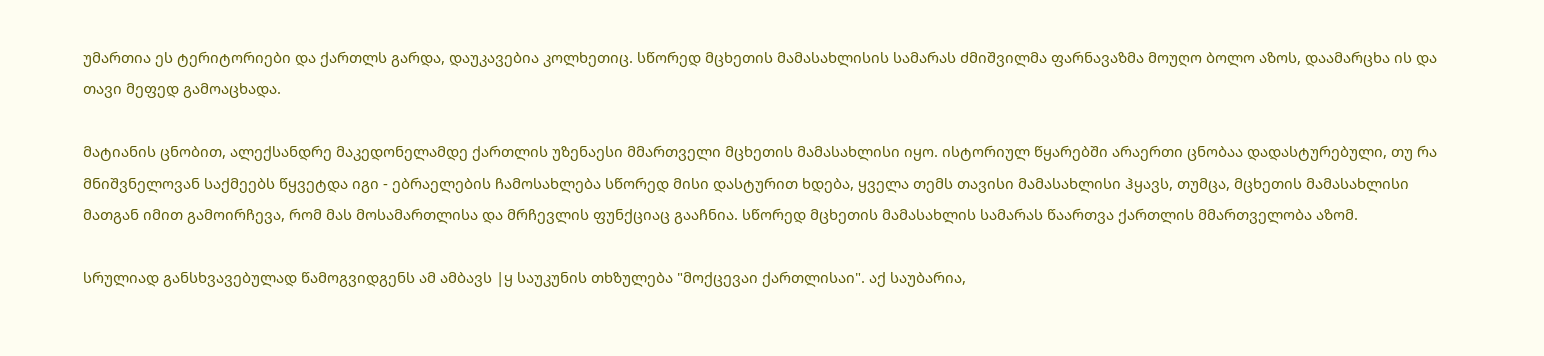უმართია ეს ტერიტორიები და ქართლს გარდა, დაუკავებია კოლხეთიც. სწორედ მცხეთის მამასახლისის სამარას ძმიშვილმა ფარნავაზმა მოუღო ბოლო აზოს, დაამარცხა ის და თავი მეფედ გამოაცხადა.

მატიანის ცნობით, ალექსანდრე მაკედონელამდე ქართლის უზენაესი მმართველი მცხეთის მამასახლისი იყო. ისტორიულ წყარებში არაერთი ცნობაა დადასტურებული, თუ რა მნიშვნელოვან საქმეებს წყვეტდა იგი - ებრაელების ჩამოსახლება სწორედ მისი დასტურით ხდება, ყველა თემს თავისი მამასახლისი ჰყავს, თუმცა, მცხეთის მამასახლისი მათგან იმით გამოირჩევა, რომ მას მოსამართლისა და მრჩევლის ფუნქციაც გააჩნია. სწორედ მცხეთის მამასახლის სამარას წაართვა ქართლის მმართველობა აზომ.

სრულიად განსხვავებულად წამოგვიდგენს ამ ამბავს |ყ საუკუნის თხზულება "მოქცევაი ქართლისაი". აქ საუბარია,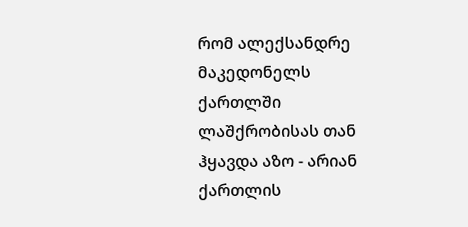რომ ალექსანდრე მაკედონელს ქართლში ლაშქრობისას თან ჰყავდა აზო - არიან ქართლის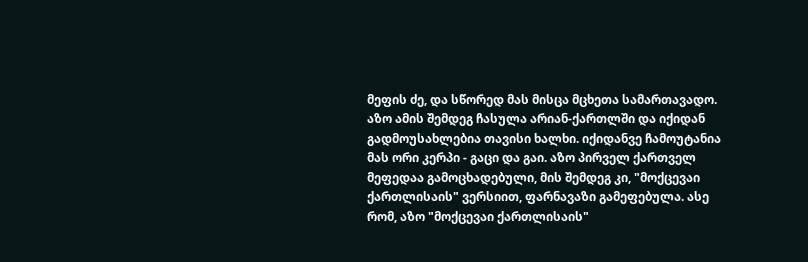მეფის ძე, და სწორედ მას მისცა მცხეთა სამართავადო. აზო ამის შემდეგ ჩასულა არიან-ქართლში და იქიდან გადმოუსახლებია თავისი ხალხი. იქიდანვე ჩამოუტანია მას ორი კერპი - გაცი და გაი. აზო პირველ ქართველ მეფედაა გამოცხადებული, მის შემდეგ კი, "მოქცევაი ქართლისაის" ვერსიით, ფარნავაზი გამეფებულა. ასე რომ, აზო "მოქცევაი ქართლისაის"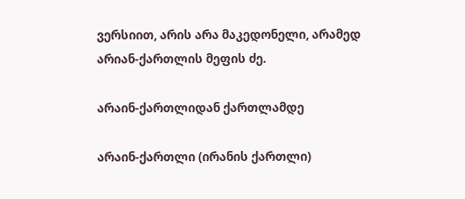ვერსიით, არის არა მაკედონელი, არამედ არიან-ქართლის მეფის ძე.

არაინ-ქართლიდან ქართლამდე

არაინ-ქართლი (ირანის ქართლი)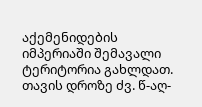აქემენიდების იმპერიაში შემავალი ტერიტორია გახლდათ. თავის დროზე ძვ. წ-აღ-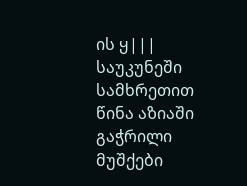ის ყ||| საუკუნეში სამხრეთით წინა აზიაში გაჭრილი მუშქები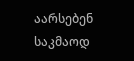აარსებენ საკმაოდ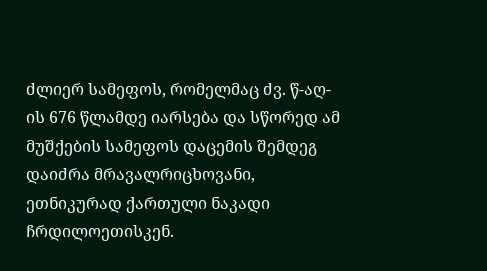ძლიერ სამეფოს, რომელმაც ძვ. წ-აღ-ის 676 წლამდე იარსება და სწორედ ამ მუშქების სამეფოს დაცემის შემდეგ დაიძრა მრავალრიცხოვანი, ეთნიკურად ქართული ნაკადი ჩრდილოეთისკენ.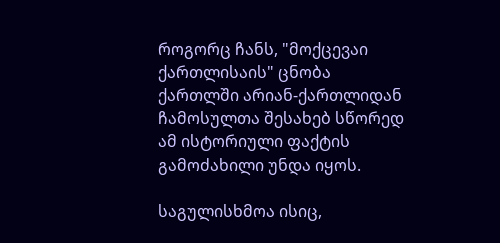როგორც ჩანს, "მოქცევაი ქართლისაის" ცნობა ქართლში არიან-ქართლიდან ჩამოსულთა შესახებ სწორედ ამ ისტორიული ფაქტის გამოძახილი უნდა იყოს.

საგულისხმოა ისიც,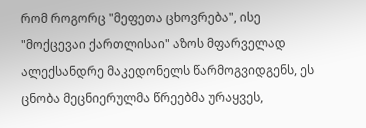რომ როგორც "მეფეთა ცხოვრება", ისე "მოქცევაი ქართლისაი" აზოს მფარველად ალექსანდრე მაკედონელს წარმოგვიდგენს, ეს ცნობა მეცნიერულმა წრეებმა ურაყვეს,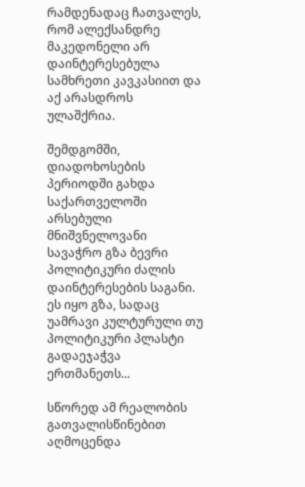რამდენადაც ჩათვალეს, რომ ალექსანდრე მაკედონელი არ დაინტერესებულა სამხრეთი კავკასიით და აქ არასდროს ულაშქრია.

შემდგომში, დიადოხოსების პერიოდში გახდა საქართველოში არსებული მნიშვნელოვანი სავაჭრო გზა ბევრი პოლიტიკური ძალის დაინტერესების საგანი. ეს იყო გზა, სადაც უამრავი კულტურული თუ პოლიტიკური პლასტი გადაეჯაჭვა ერთმანეთს...

სწორედ ამ რეალობის გათვალისწინებით აღმოცენდა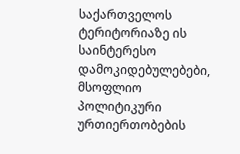საქართველოს ტერიტორიაზე ის საინტერესო დამოკიდებულებები, მსოფლიო პოლიტიკური ურთიერთობების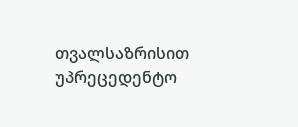თვალსაზრისით უპრეცედენტო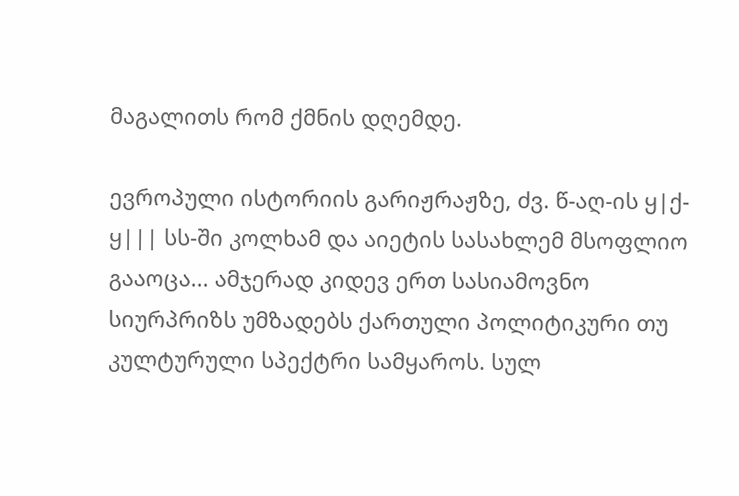მაგალითს რომ ქმნის დღემდე.

ევროპული ისტორიის გარიჟრაჟზე, ძვ. წ-აღ-ის ყ|ქ-ყ||| სს-ში კოლხამ და აიეტის სასახლემ მსოფლიო გააოცა... ამჯერად კიდევ ერთ სასიამოვნო სიურპრიზს უმზადებს ქართული პოლიტიკური თუ კულტურული სპექტრი სამყაროს. სულ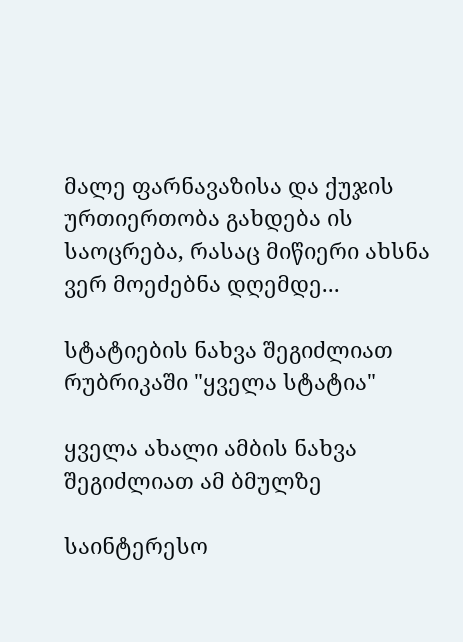მალე ფარნავაზისა და ქუჯის ურთიერთობა გახდება ის საოცრება, რასაც მიწიერი ახსნა ვერ მოეძებნა დღემდე...

სტატიების ნახვა შეგიძლიათ რუბრიკაში "ყველა სტატია"

ყველა ახალი ამბის ნახვა შეგიძლიათ ამ ბმულზე

საინტერესო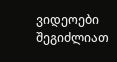ვიდეოები შეგიძლიათ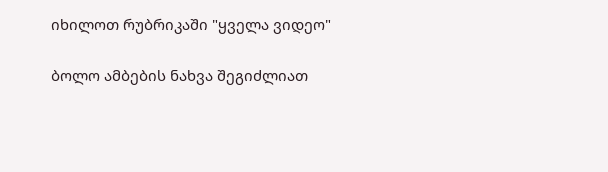იხილოთ რუბრიკაში "ყველა ვიდეო"

ბოლო ამბების ნახვა შეგიძლიათ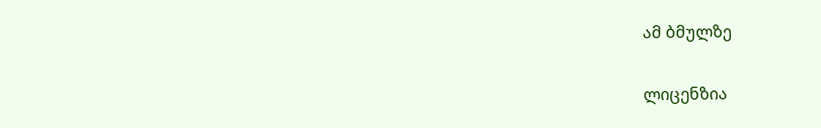ამ ბმულზე

ლიცენზია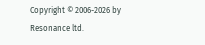Copyright © 2006-2026 by Resonance ltd.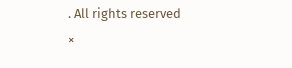. All rights reserved
×